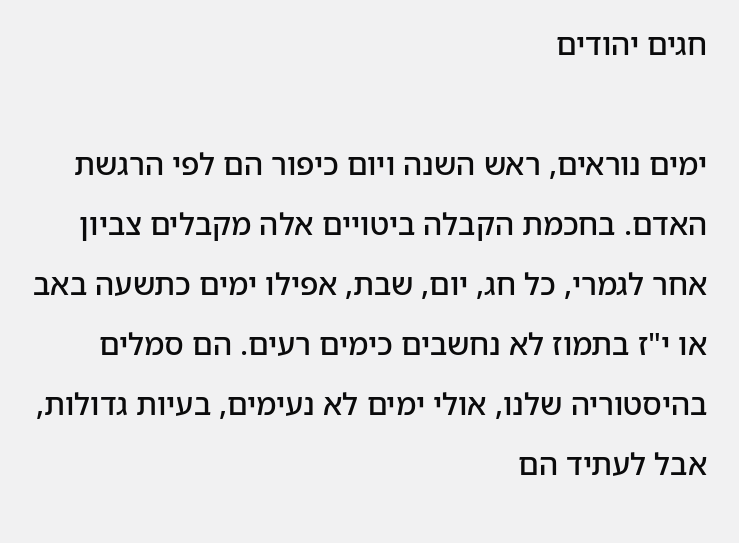חגים יהודים

ימים נוראים, ראש השנה ויום כיפור הם לפי הרגשת האדם. בחכמת הקבלה ביטויים אלה מקבלים צביון אחר לגמרי, כל חג, יום, שבת, אפילו ימים כתשעה באב או י"ז בתמוז לא נחשבים כימים רעים. הם סמלים בהיסטוריה שלנו, אולי ימים לא נעימים, בעיות גדולות, אבל לעתיד הם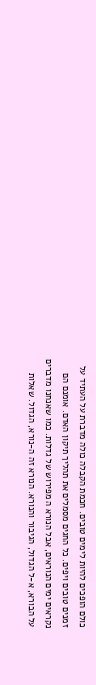כולם הופכים להיות לימים טובים. חכמת הקבלה כולה מדברת על העתיד על זמנים טובים ויפים. כל החגים מסמלים את תהליך תיקון האדם. אומנם הם נקראים ימים הנוראים, אבל הנורא ה מפירוש של גדלות. כמו שאנחנו מדברים על הבורא, א-ל הגדול, הגיבור והנורא. הנורא זה ה-נורא, הגדול. שאלות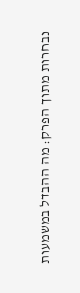נבחרות מתוך הפרק: מה ההבדל במשמעות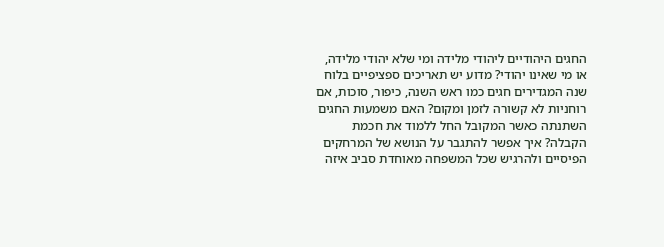החגים היהודיים ליהודי מלידה ומי שלא יהודי מלידה, או מי שאינו יהודי? מדוע יש תאריכים ספציפיים בלוח שנה המגדירים חגים כמו ראש השנה, כיפור, סוכות, אם רוחניות לא קשורה לזמן ומקום? האם משמעות החגים השתנתה כאשר המקובל החל ללמוד את חכמת הקבלה? איך אפשר להתגבר על הנושא של המרחקים הפיסיים ולהרגיש שכל המשפחה מאוחדת סביב איזה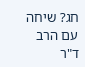חג? שיחה עם הרב ד"ר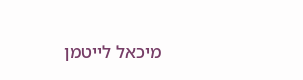מיכאל לייטמן